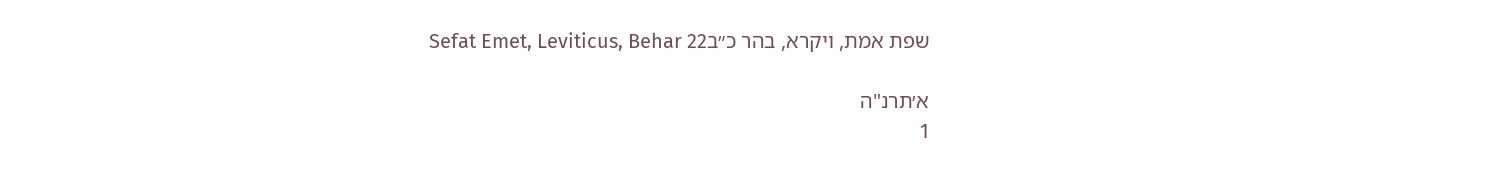שפת אמת, ויקרא, בהר כ״בSefat Emet, Leviticus, Behar 22

א׳תרנ"ה
1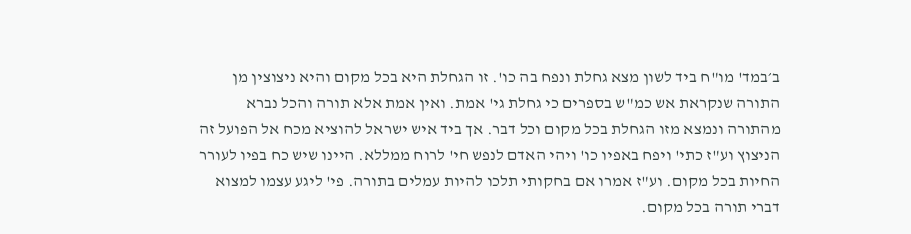ב׳במד' מו"ח ביד לשון מצא גחלת ונפח בה כו'. זו הגחלת היא בכל מקום והיא ניצוצין מן התורה שנקראת אש כמ"ש בספרים כי גחלת גי' אמת. ואין אמת אלא תורה והכל נברא מהתורה ונמצא מזו הגחלת בכל מקום וכל דבר. אך ביד איש ישראל להוציא מכח אל הפועל זה הניצוץ וע"ז כתי' ויפח באפיו כו' ויהי האדם לנפש חי' לרוח ממללא. היינו שיש כח בפיו לעורר החיות בכל מקום. וע"ז אמרו אם בחקותי תלכו להיות עמלים בתורה. פי' ליגע עצמו למצוא דברי תורה בכל מקום.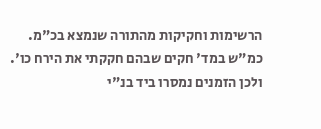הרשימות וחקיקות מהתורה שנמצא בכ"מ. כמ"ש במד' חקים שבהם חקקתי את הירח כו'. ולכן הזמנים נמסרו ביד בנ"י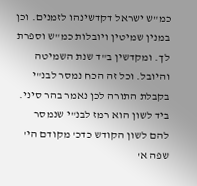כמ"ש ישראל דקדשינהו לזמנים. וכן במנין שמיטין ויובלות כמ"ש וספרת לך. ומקדשין ב"ד שנת השמיטה והיובל. וכל זה הכח נמסר לבנ"י בקבלת התורה לכן נאמר בהר סיני. ביד לשון הוא רמז לבנ"י שנמסר להם לשון הקודש כדכ' מקודם הי' שפה א'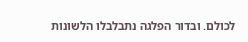לכולם. ובדור הפלגה נתבלבלו הלשונות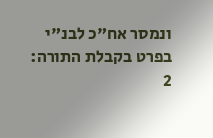ונמסר אח"כ לבנ"י בפרט בקבלת התורה:
2